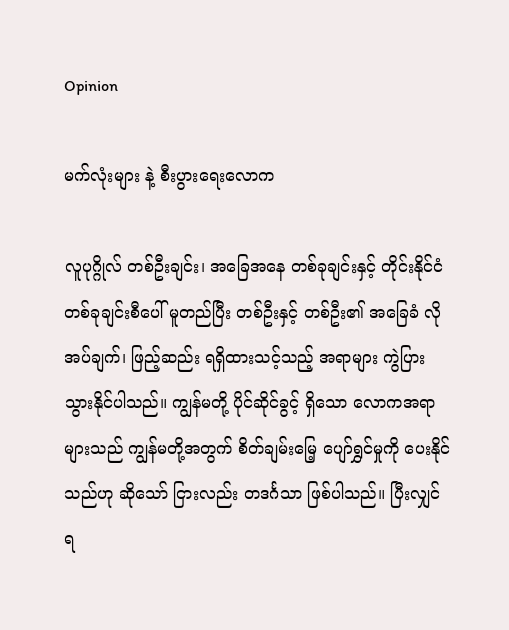Opinion

မက်လုံးများ နဲ့ စီးပွားရေးလောက

လူပုဂ္ဂိုလ် တစ်ဦးချင်း၊ အခြေအနေ တစ်ခုချင်းနှင့် တိုင်းနိုင်ငံ တစ်ခုချင်းစီပေါ် မူတည်ပြီး တစ်ဦးနှင့် တစ်ဦး၏ အခြေခံ လိုအပ်ချက်၊ ဖြည့်ဆည်း ရရှိထားသင့်သည့် အရာများ ကွဲပြားသွားနိုင်ပါသည်။ ကျွန်မတို့ ပိုင်ဆိုင်ခွင့် ရှိသော လောကအရာများသည် ကျွန်မတို့အတွက် စိတ်ချမ်းမြေ့ ပျော်ရွှင်မှုကို ပေးနိုင်သည်ဟု ဆိုသော် ငြားလည်း တဒင်္ဂသာ ဖြစ်ပါသည်။ ပြီးလျှင် ရ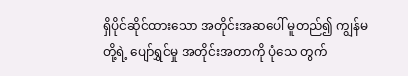ရှိပိုင်ဆိုင်ထားသော အတိုင်းအဆပေါ် မူတည်၍ ကျွန်မတို့ရဲ့ ပျော်ရွှင်မှု အတိုင်းအတာကို ပုံသေ တွက်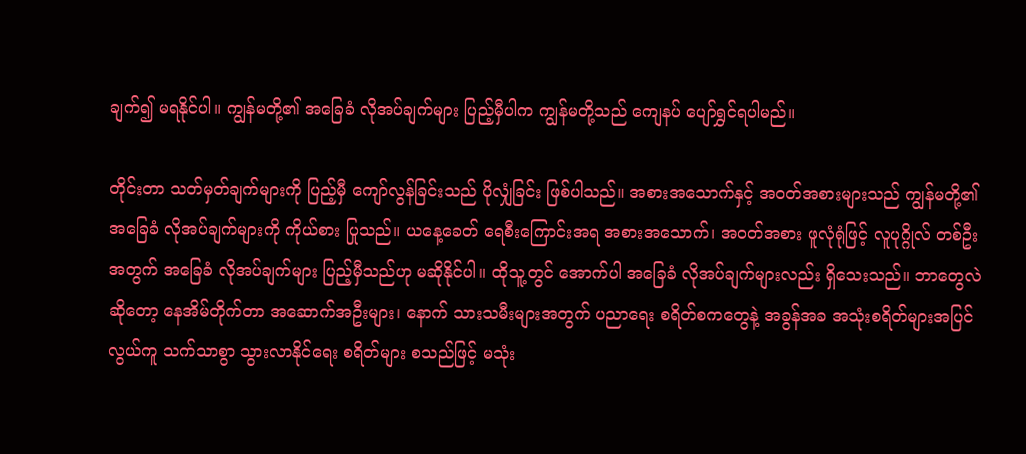ချက်၍ မရနိုင်ပါ။ ကျွန်မတို့၏ အခြေခံ လိုအပ်ချက်များ ပြည့်မှီပါက ကျွန်မတို့သည် ကျေနပ် ပျော်ရွှင်ရပါမည်။

တိုင်းတာ သတ်မှတ်ချက်များကို ပြည့်မှီ ကျော်လွန်ခြင်းသည် ပိုလျှံခြင်း ဖြစ်ပါသည်။ အစားအသောက်နှင့် အ၀တ်အစားများသည် ကျွန်မတို့၏ အခြေခံ လိုအပ်ချက်များကို ကိုယ်စား ပြုသည်။ ယနေ့ခေတ် ရေစီးကြောင်းအရ အစားအသောက်၊ အ၀တ်အစား ဖူလုံရုံဖြင့် လူပုဂ္ဂိုလ် တစ်ဦးအတွက် အခြေခံ လိုအပ်ချက်များ ပြည့်မှီသည်ဟု မဆိုနိုင်ပါ။ ထိုသူ့တွင် အောက်ပါ အခြေခံ လိုအပ်ချက်များလည်း ရှိသေးသည်။ ဘာတွေလဲဆိုတော့ နေအိမ်တိုက်တာ အဆောက်အဦးများ၊ နောက် သားသမီးများအတွက် ပညာရေး စရိတ်စကတွေနဲ့ အခွန်အခ အသုံးစရိတ်များအပြင် လွယ်ကူ သက်သာစွာ သွားလာနိုင်ရေး စရိတ်များ စသည်ဖြင့် မသုံး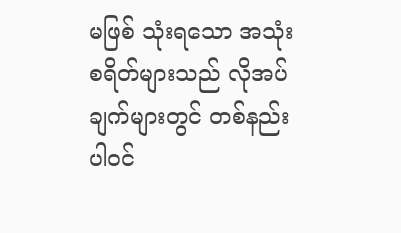မဖြစ် သုံးရသော အသုံး စရိတ်များသည် လိုအပ်ချက်များတွင် တစ်နည်း ပါ၀င်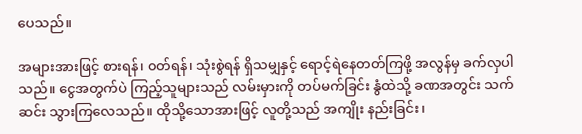ပေသည်။

အများအားဖြင့် စားရန်၊ ၀တ်ရန်၊ သုံးစွဲရန် ရှိသမျှနှင့် ရောင့်ရဲနေတတ်ကြဖို့ အလွန်မှ ခက်လှပါသည်။ ငွေအတွက်ပဲ ကြည့်သူများသည် လမ်းမှားကို တပ်မက်ခြင်း နွံထဲသို့ ခဏအတွင်း သက်ဆင်း သွားကြလေသည်။ ထိုသို့သောအားဖြင့် လူတို့သည် အကျိုး နည်းခြင်း၊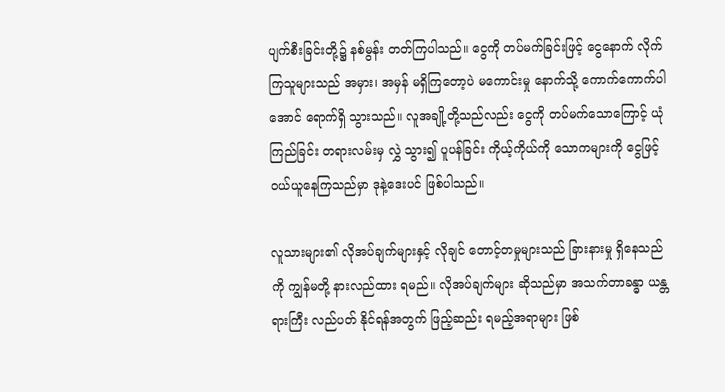ပျက်စီးခြင်းတို့၌ နစ်မွန်း တတ်ကြပါသည်။ ငွေကို တပ်မက်ခြင်းဖြင့် ငွေနောက် လိုက်ကြသူများသည် အမှား၊ အမှန် မရှိကြတော့ပဲ မကောင်းမှု နောက်သို့ ကောက်ကောက်ပါအောင် ရောက်ရှိ သွားသည်။ လူအချို့တို့သည်လည်း ငွေကို တပ်မက်သောကြောင့် ယုံကြည်ခြင်း တရားလမ်းမှ လွှဲ သွား၍ ပူပန်ခြင်း ကိုယ့်ကိုယ်ကို သောကများကို ငွေဖြင့် ၀ယ်ယူနေကြသည်မှာ ဒုနဲ့ဒေးပင် ဖြစ်ပါသည်။

လူသားများ၏ လိုအပ်ချက်များနှင့် လိုချင် တောင့်တမှုများသည် ခြားနားမှု ရှိနေသည်ကို ကျွန်မတို့ နားလည်ထား ရမည်။ လိုအပ်ချက်များ ဆိုသည်မှာ အသက်တာခန္ဓာ ယန္တရားကြီး လည်ပတ် နိုင်ရန်အတွက် ဖြည့်ဆည်း ရမည့်အရာများ ဖြစ်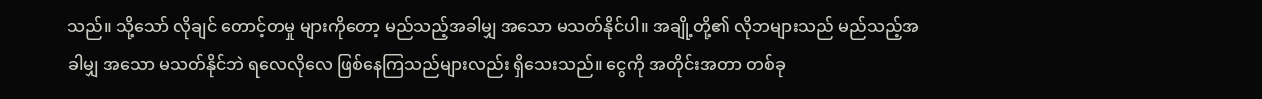သည်။ သို့သော် လိုချင် တောင့်တမှု များကိုတော့ မည်သည့်အခါမျှ အသော မသတ်နိုင်ပါ။ အချို့တို့၏ လိုဘများသည် မည်သည့်အခါမျှ အသော မသတ်နိုင်ဘဲ ရလေလိုလေ ဖြစ်နေကြသည်များလည်း ရှိသေးသည်။ ငွေကို အတိုင်းအတာ တစ်ခု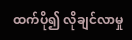ထက်ပို၍ လိုချင်လာမှု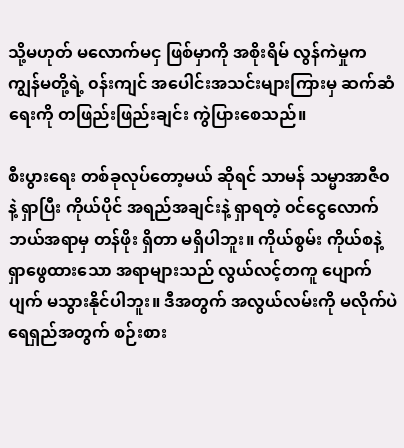သို့မဟုတ် မလောက်မငှ ဖြစ်မှာကို အစိုးရိမ် လွန်ကဲမှုက ကျွန်မတို့ရဲ့ ၀န်းကျင် အပေါင်းအသင်းများကြားမှ ဆက်ဆံရေးကို တဖြည်းဖြည်းချင်း ကွဲပြားစေသည်။

စီးပွားရေး တစ်ခုလုပ်တော့မယ် ဆိုရင် သာမန် သမ္မာအာဇီ၀နဲ့ ရှာပြီး ကိုယ်ပိုင် အရည်အချင်းနဲ့ ရှာရတဲ့ ၀င်ငွေလောက် ဘယ်အရာမှ တန်ဖိုး ရှိတာ မရှိပါဘူး။ ကိုယ်စွမ်း ကိုယ်စနဲ့ ရှာဖွေထားသော အရာများသည် လွယ်လင့်တကူ ပျောက်ပျက် မသွားနိုင်ပါဘူး။ ဒီအတွက် အလွယ်လမ်းကို မလိုက်ပဲ ရေရှည်အတွက် စဉ်းစား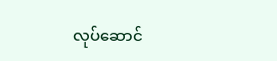လုပ်ဆောင်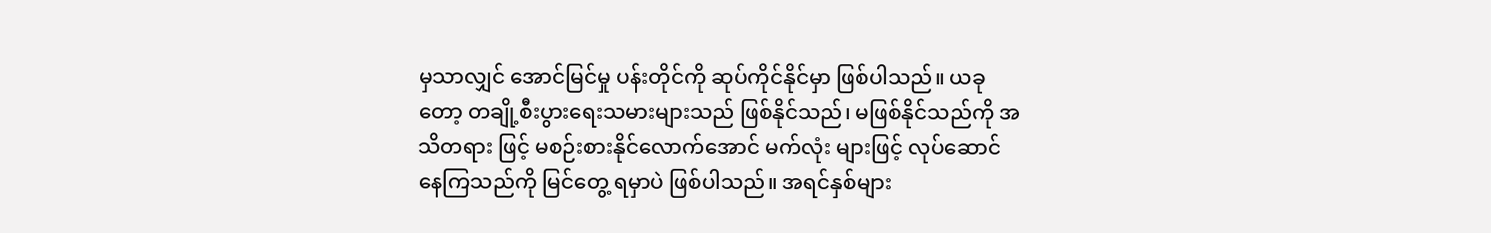မှသာလျှင် အောင်မြင်မှု ပန်းတိုင်ကို ဆုပ်ကိုင်နိုင်မှာ ဖြစ်ပါသည်။ ယခုတော့ တချို့စီးပွားရေးသမားများသည် ဖြစ်နိုင်သည်၊ မဖြစ်နိုင်သည်ကို အသိတရား ဖြင့် မစဉ်းစားနိုင်လောက်အောင် မက်လုံး များဖြင့် လုပ်ဆောင်နေကြသည်ကို မြင်တွေ့ ရမှာပဲ ဖြစ်ပါသည်။ အရင်နှစ်များ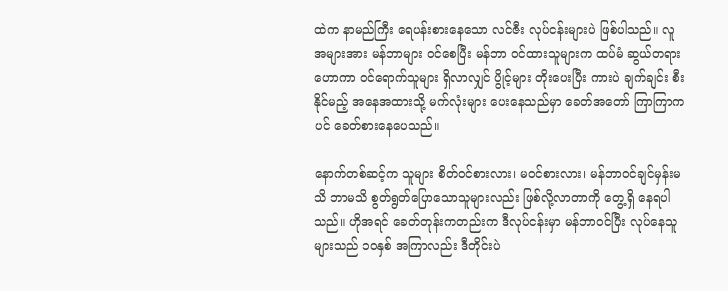ထဲက နာမည်ကြီး ရေပန်းစားနေသော လင်ဇီး လုပ်ငန်းများပဲ ဖြစ်ပါသည်။ လူအများအား မန်ဘာများ ၀င်စေပြီး မန်ဘာ ၀င်ထားသူများက ထပ်မံ ဆွယ်တရားဟောကာ ၀င်ရောက်သူများ ရှိလာလျှင် ပွိုင့်များ တိုးပေးပြီး ကားပဲ ချက်ချင်း စီးနိုင်မည့် အနေအထားသို့ မက်လုံးများ ပေးနေသည်မှာ ခေတ်အတော် ကြာကြာကပင် ခေတ်စားနေပေသည်။

နောက်တစ်ဆင့်က သူများ စိတ်၀င်စားလား၊ မ၀င်စားလား၊ မန်ဘာ၀င်ချင်မှန်းမသိ ဘာမသိ စွတ်ရွတ်ပြောသောသူများလည်း ဖြစ်လို့လာတာကို တွေ့ရှိ နေရပါသည်။ ဟိုအရင် ခေတ်တုန်းကတည်းက ဒီလုပ်ငန်းမှာ မန်ဘာ၀င်ပြီး လုပ်နေသူ များသည် ၁၀နှစ် အကြာလည်း ဒီတိုင်းပဲ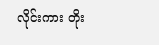လိုင်းကား တိုး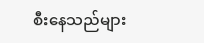စီးနေသည်များ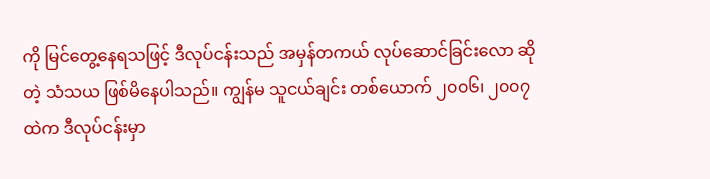ကို မြင်တွေ့နေရသဖြင့် ဒီလုပ်ငန်းသည် အမှန်တကယ် လုပ်ဆောင်ခြင်းလော ဆိုတဲ့ သံသယ ဖြစ်မိနေပါသည်။ ကျွန်မ သူငယ်ချင်း တစ်ယောက် ၂၀၀၆၊ ၂၀၀၇ထဲက ဒီလုပ်ငန်းမှာ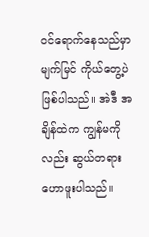၀င်ရောက်နေသည်မှာ မျက်မြင် ကိုယ်တွေ့ပဲ ဖြစ်ပါသည်။ အဲဒီ အချိန်ထဲက ကျွန်မကိုလည်း ဆွယ်တရား ဟောဖူးပါသည်။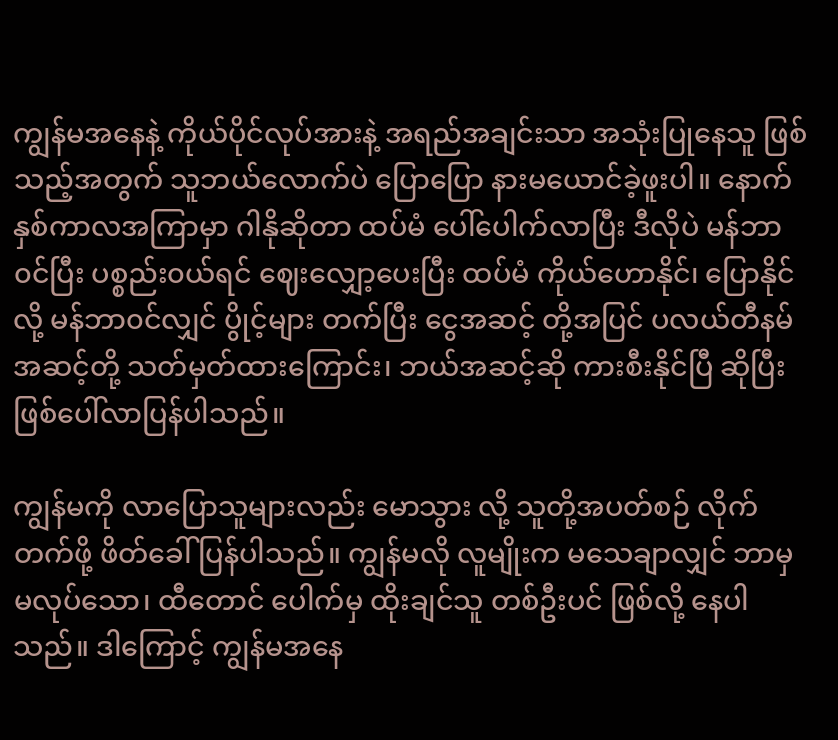ကျွန်မအနေနဲ့ ကိုယ်ပိုင်လုပ်အားနဲ့ အရည်အချင်းသာ အသုံးပြုနေသူ ဖြစ်သည့်အတွက် သူဘယ်လောက်ပဲ ပြောပြော နားမယောင်ခဲ့ဖူးပါ။ နောက် နှစ်ကာလအကြာမှာ ဂါနိုဆိုတာ ထပ်မံ ပေါ်ပေါက်လာပြီး ဒီလိုပဲ မန်ဘာ၀င်ပြီး ပစ္စည်း၀ယ်ရင် ဈေးလျှော့ပေးပြီး ထပ်မံ ကိုယ်ဟောနိုင်၊ ပြောနိုင်လို့ မန်ဘာ၀င်လျှင် ပွိုင့်များ တက်ပြီး ငွေအဆင့် တို့အပြင် ပလယ်တီနမ် အဆင့်တို့ သတ်မှတ်ထားကြောင်း၊ ဘယ်အဆင့်ဆို ကားစီးနိုင်ပြီ ဆိုပြီး ဖြစ်ပေါ်လာပြန်ပါသည်။

ကျွန်မကို လာပြောသူများလည်း မောသွား လို့ သူတို့အပတ်စဉ် လိုက်တက်ဖို့ ဖိတ်ခေါ် ပြန်ပါသည်။ ကျွန်မလို လူမျိုးက မသေချာလျှင် ဘာမှမလုပ်သော၊ ထီတောင် ပေါက်မှ ထိုးချင်သူ တစ်ဦးပင် ဖြစ်လို့ နေပါသည်။ ဒါကြောင့် ကျွန်မအနေ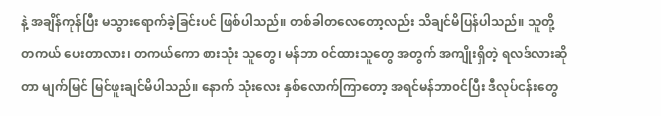နဲ့ အချိန်ကုန်ပြီး မသွားရောက်ခဲ့ခြင်းပင် ဖြစ်ပါသည်။ တစ်ခါတလေတော့လည်း သိချင်မိပြန်ပါသည်။ သူတို့ တကယ် ပေးတာလား၊ တကယ်ကော စားသုံး သူတွေ၊ မန်ဘာ ၀င်ထားသူတွေ အတွက် အကျိုးရှိတဲ့ ရလဒ်လားဆိုတာ မျက်မြင် မြင်ဖူးချင်မိပါသည်။ နောက် သုံးလေး နှစ်လောက်ကြာတော့ အရင်မန်ဘာ၀င်ပြီး ဒီလုပ်ငန်းတွေ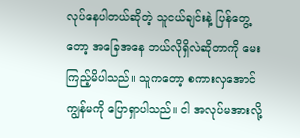လုပ်နေပါတယ်ဆိုတဲ့ သူငယ်ချင်းနဲ့ ပြန်တွေ့တော့ အခြေအနေ ဘယ်လိုရှိလဲဆိုတာကို မေးကြည့်မိပါသည်။ သူကတော့ စကားလှအောင် ကျွန်မကို ပြောရှာပါသည်။ ငါ အလုပ်မအားလို့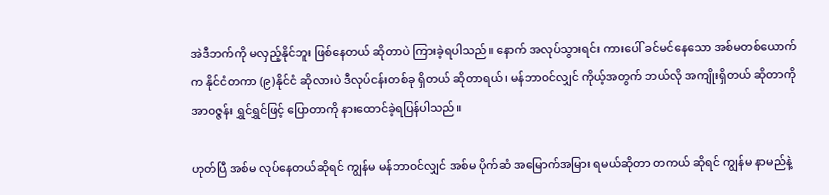အဲဒီဘက်ကို မလှည့်နိုင်ဘူး ဖြစ်နေတယ် ဆိုတာပဲ ကြားခဲ့ရပါသည်။ နောက် အလုပ်သွားရင်း ကားပေါ် ခင်မင်နေသော အစ်မတစ်ယောက်က နိုင်ငံတကာ (၉)နိုင်ငံ ဆိုလားပဲ ဒီလုပ်ငန်းတစ်ခု ရှိတယ် ဆိုတာရယ်၊ မန်ဘာ၀င်လျှင် ကိုယ့်အတွက် ဘယ်လို အကျိုးရှိတယ် ဆိုတာကို အာ၀ဇ္ဇန်း ရွှင်ရွှင်ဖြင့် ပြောတာကို နားထောင်ခဲ့ရပြန်ပါသည်။

ဟုတ်ပြီ အစ်မ လုပ်နေတယ်ဆိုရင် ကျွန်မ မန်ဘာ၀င်လျှင် အစ်မ ပိုက်ဆံ အမြောက်အမြား ရမယ်ဆိုတာ တကယ် ဆိုရင် ကျွန်မ နာမည်နဲ့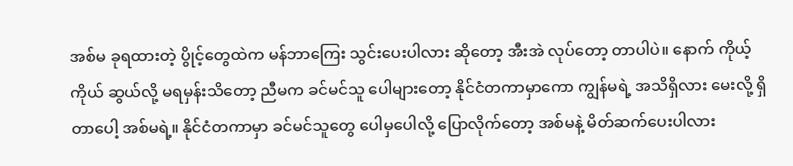အစ်မ ခုရထားတဲ့ ပွိုင့်တွေထဲက မန်ဘာကြေး သွင်းပေးပါလား ဆိုတော့ အီးအဲ လုပ်တော့ တာပါပဲ။ နောက် ကိုယ့်ကိုယ် ဆွယ်လို့ မရမှန်းသိတော့ ညီမက ခင်မင်သူ ပေါများတော့ နိုင်ငံတကာမှာကော ကျွန်မရဲ့ အသိရှိလား မေးလို့ ရှိတာပေါ့ အစ်မရဲ့။ နိုင်ငံတကာမှာ ခင်မင်သူတွေ ပေါမှပေါလို့ ပြောလိုက်တော့ အစ်မနဲ့ မိတ်ဆက်ပေးပါလား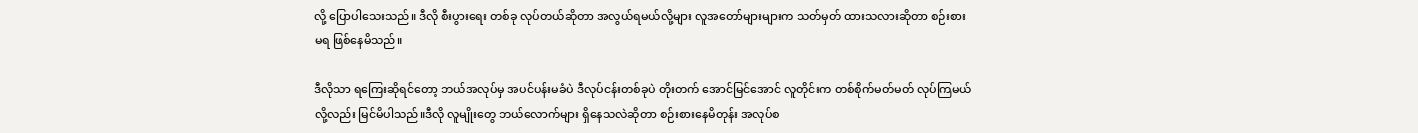လို့ ပြောပါသေးသည်။ ဒီလို စီးပွားရေး တစ်ခု လုပ်တယ်ဆိုတာ အလွယ်ရမယ်လို့များ လူအတော်များများက သတ်မှတ် ထားသလားဆိုတာ စဉ်းစားမရ ဖြစ်နေမိသည်။

ဒီလိုသာ ရကြေးဆိုရင်တော့ ဘယ်အလုပ်မှ အပင်ပန်းမခံပဲ ဒီလုပ်ငန်းတစ်ခုပဲ တိုးတက် အောင်မြင်အောင် လူတိုင်းက တစ်စိုက်မတ်မတ် လုပ်ကြမယ်လို့လည်း မြင်မိပါသည်။ဒီလို လူမျိုးတွေ ဘယ်လောက်များ ရှိနေသလဲဆိုတာ စဉ်းစားနေမိတုန်း အလုပ်စ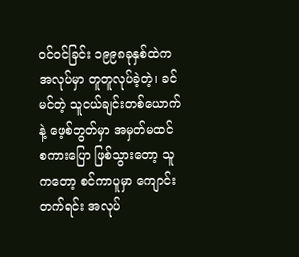၀င်၀င်ခြင်း ၁၉၉၈ခုနှစ်ထဲက အလုပ်မှာ တူတူလုပ်ခဲ့တဲ့၊ ခင်မင်တဲ့ သူငယ်ချင်းတစ်ယောက်နဲ့ ဖေ့စ်ဘွတ်မှာ အမှတ်မထင် စကားပြော ဖြစ်သွားတော့ သူကတော့ စင်ကာပူမှာ ကျောင်းတက်ရင်း အလုပ်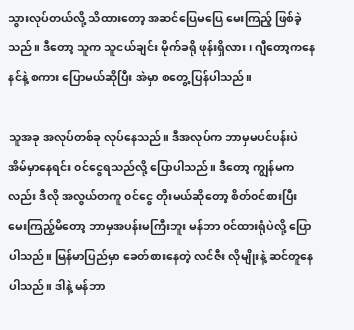သွားလုပ်တယ်လို့ သိထားတော့ အဆင်ပြေမပြေ မေးကြည့် ဖြစ်ခဲ့သည်။ ဒီတော့ သူက သူငယ်ချင်း မိုက်ခရို ဖုန်းရှိလား၊ ဂျီတော့ကနေ နင်နဲ့ စကား ပြောမယ်ဆိုပြီး အဲမှာ စတွေ့ ပြန်ပါသည်။

သူအခု အလုပ်တစ်ခု လုပ်နေသည်။ ဒီအလုပ်က ဘာမှမပင်ပန်းပဲ အိမ်မှာနေရင်း ၀င်ငွေရသည်လို့ ပြောပါသည်။ ဒီတော့ ကျွန်မကလည်း ဒီလို အလွယ်တကူ ၀င်ငွေ တိုးမယ်ဆိုတော့ စိတ်၀င်စားပြီး မေးကြည့်မိတော့ ဘာမှအပန်းမကြီးဘူး မန်ဘာ ၀င်ထားရုံပဲလို့ ပြောပါသည်။ မြန်မာပြည်မှာ ခေတ်စားနေတဲ့ လင်ဇီး လိုမျိုးနဲ့ ဆင်တူနေပါသည်။ ဒါနဲ့ မန်ဘာ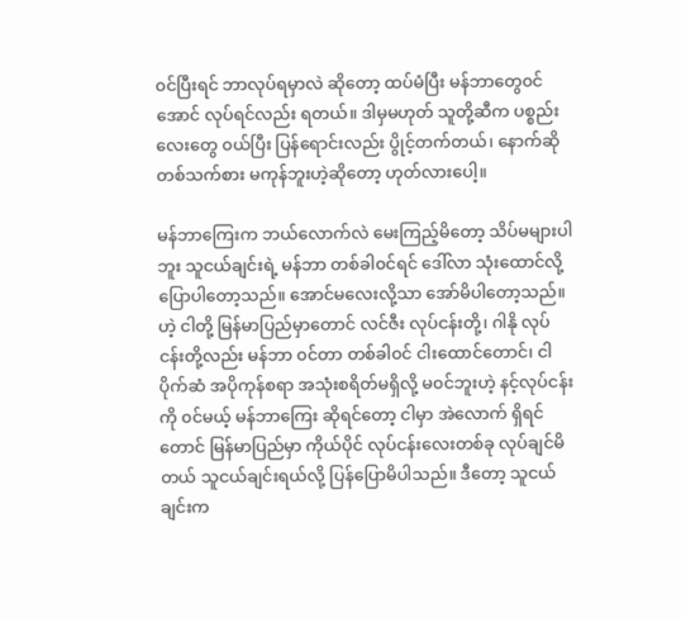၀င်ပြီးရင် ဘာလုပ်ရမှာလဲ ဆိုတော့ ထပ်မံပြီး မန်ဘာတွေ၀င်အောင် လုပ်ရင်လည်း ရတယ်။ ဒါမှမဟုတ် သူတို့ဆီက ပစ္စည်းလေးတွေ ၀ယ်ပြီး ပြန်ရောင်းလည်း ပွိုင့်တက်တယ်၊ နောက်ဆို တစ်သက်စား မကုန်ဘူးဟဲ့ဆိုတော့ ဟုတ်လားပေါ့။

မန်ဘာကြေးက ဘယ်လောက်လဲ မေးကြည့်မိတော့ သိပ်မများပါဘူး သူငယ်ချင်းရဲ့ မန်ဘာ တစ်ခါ၀င်ရင် ဒေါ်လာ သုံးထောင်လို့ ပြောပါတော့သည်။ အောင်မလေးလို့သာ အော်မိပါတော့သည်။ ဟဲ့ ငါတို့ မြန်မာပြည်မှာတောင် လင်ဇီး လုပ်ငန်းတို့၊ ဂါနို လုပ်ငန်းတို့လည်း မန်ဘာ ၀င်တာ တစ်ခါ၀င် ငါးထောင်တောင်၊ ငါ ပိုက်ဆံ အပိုကုန်စရာ အသုံးစရိတ်မရှိလို့ မ၀င်ဘူးဟဲ့ နင့်လုပ်ငန်းကို ၀င်မယ့် မန်ဘာကြေး ဆိုရင်တော့ ငါမှာ အဲလောက် ရှိရင်တောင် မြန်မာပြည်မှာ ကိုယ်ပိုင် လုပ်ငန်းလေးတစ်ခု လုပ်ချင်မိတယ် သူငယ်ချင်းရယ်လို့ ပြန်ပြောမိပါသည်။ ဒီတော့ သူငယ်ချင်းက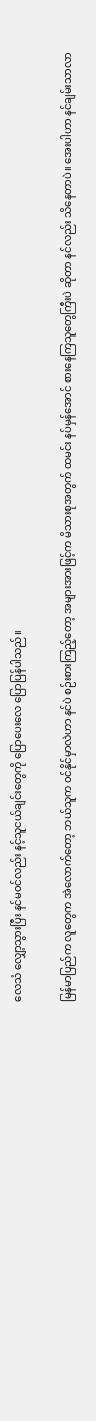လေသံ လျှော့သွားပြီး နင်မ၀င်လည်း နင့်သူငယ်ချင်းတွေကို ပြောပေးလေ ပြောပြန်ပါသည်။

မြန်မာပြည်က လူတွေက အဲလောက်တော့ ဘယ်သူက ၀င်နိုင်မှာလဲဟာ နင်ပဲ စဉ်းစားကြည့်တော့ အများအားဖြင့်က မိသားစုအတွက် ထမင်း နပ်မှန်အောင် စားနေကြသူတွေကြီးပဲ ဆိုတာ နင်လည်း သိနေတာပဲ။ အေးပါဟာ နင်ချမ်းသာလာ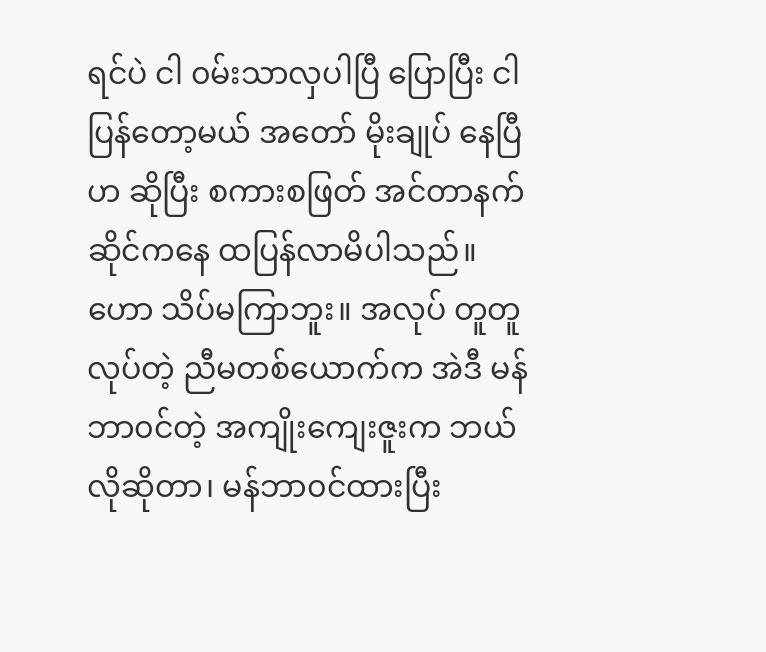ရင်ပဲ ငါ ၀မ်းသာလှပါပြီ ပြောပြီး ငါပြန်တော့မယ် အတော် မိုးချုပ် နေပြီဟ ဆိုပြီး စကားစဖြတ် အင်တာနက် ဆိုင်ကနေ ထပြန်လာမိပါသည်။ဟော သိပ်မကြာဘူး။ အလုပ် တူတူ လုပ်တဲ့ ညီမတစ်ယောက်က အဲဒီ မန်ဘာ၀င်တဲ့ အကျိုးကျေးဇူးက ဘယ်လိုဆိုတာ၊ မန်ဘာ၀င်ထားပြီး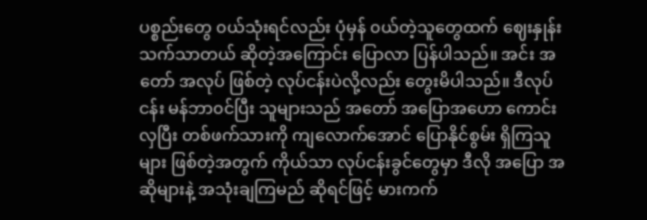ပစ္စည်းတွေ ၀ယ်သုံးရင်လည်း ပုံမှန် ၀ယ်တဲ့သူတွေထက် ဈေးနှုန်း သက်သာတယ် ဆိုတဲ့အကြောင်း ပြောလာ ပြန်ပါသည်။ အင်း အတော် အလုပ် ဖြစ်တဲ့ လုပ်ငန်းပဲလို့လည်း တွေးမိပါသည်။ ဒီလုပ်ငန်း မန်ဘာ၀င်ပြီး သူများသည် အတော် အပြောအဟော ကောင်းလှပြီး တစ်ဖက်သားကို ကျလောက်အောင် ပြောနိုင်စွမ်း ရှိကြသူများ ဖြစ်တဲ့အတွက် ကိုယ်သာ လုပ်ငန်းခွင်တွေမှာ ဒီလို အပြော အဆိုများနဲ့ အသုံးချကြမည် ဆိုရင်ဖြင့် မားကက်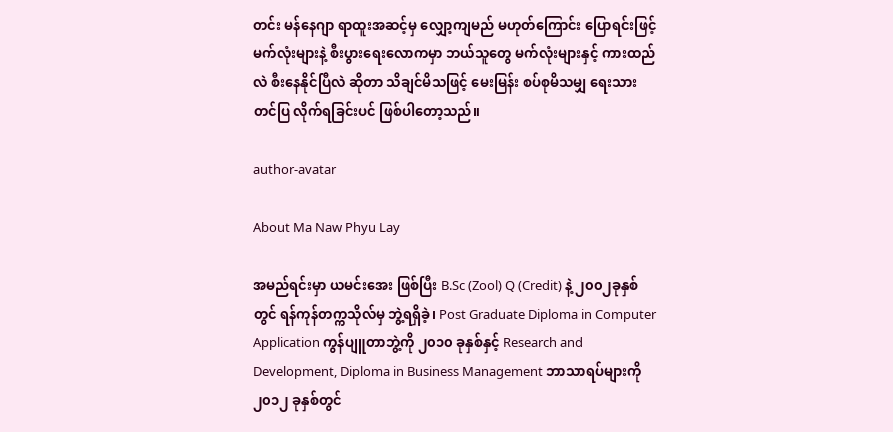တင်း မန်နေဂျာ ရာထူးအဆင့်မှ လျှော့ကျမည် မဟုတ်ကြောင်း ပြောရင်းဖြင့် မက်လုံးများနဲ့ စီးပွားရေးလောကမှာ ဘယ်သူတွေ မက်လုံးများနှင့် ကားထည်လဲ စီးနေနိုင်ပြီလဲ ဆိုတာ သိချင်မိသဖြင့် မေးမြန်း စပ်စုမိသမျှ ရေးသား တင်ပြ လိုက်ရခြင်းပင် ဖြစ်ပါတော့သည်။

author-avatar

About Ma Naw Phyu Lay

အမည်ရင်းမှာ ယမင်းအေး ဖြစ်ပြီး B.Sc (Zool) Q (Credit) နဲ့ ၂၀၀၂ခုနှစ်တွင် ရန်ကုန်တက္ကသိုလ်မှ ဘွဲ့ရရှိခဲ့၊ Post Graduate Diploma in Computer Application ကွန်ပျူတာဘွဲ့ကို ၂၀၁၀ ခုနှစ်နှင့် Research and Development, Diploma in Business Management ဘာသာရပ်များကို ၂၀၁၂ ခုနှစ်တွင်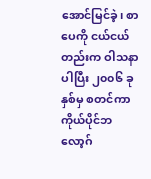အောင်မြင်ခဲ့၊ စာပေကို ငယ်ငယ်တည်းက ဝါသနာပါပြီး ၂၀၀၆ ခုနှစ်မှ စတင်ကာ ကိုယ်ပိုင်ဘလော့ဂ်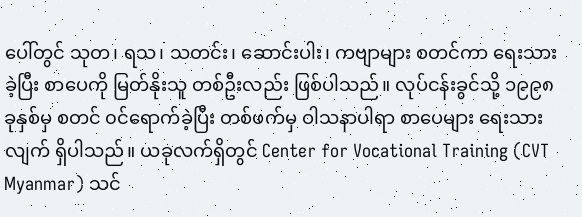ပေါ်တွင် သုတ၊ ရသ၊ သတင်း၊ ဆောင်းပါး၊ ကဗျာများ စတင်ကာ ရေးသားခဲ့ပြီး စာပေကို မြတ်နိုးသူ တစ်ဦးလည်း ဖြစ်ပါသည်။ လုပ်ငန်းခွင်သို့ ၁၉၉၈ ခုနှစ်မှ စတင် ၀င်ရောက်ခဲ့ပြီး တစ်ဖက်မှ ဝါသနာပါရာ စာပေများ ရေးသားလျက် ရှိပါသည်။ ယခုလက်ရှိတွင် Center for Vocational Training (CVT Myanmar) သင်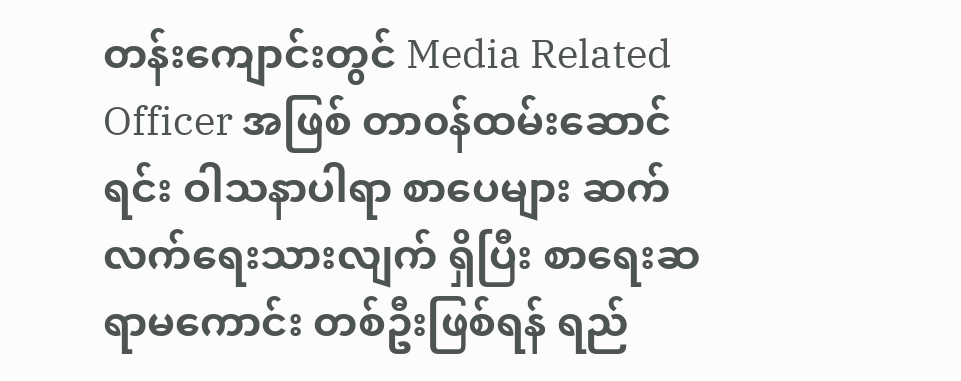တန်းကျောင်းတွင် Media Related Officer အဖြစ် တာ၀န်ထမ်းဆောင်ရင်း ဝါသနာပါရာ စာပေများ ဆက်လက်ရေးသားလျက် ရှိပြီး စာရေးဆရာမကောင်း တစ်ဦးဖြစ်ရန် ရည်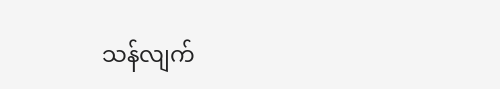သန်လျက်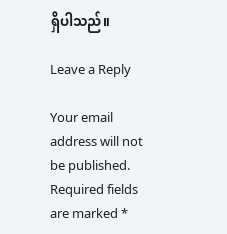ရှိပါသည်။

Leave a Reply

Your email address will not be published. Required fields are marked *